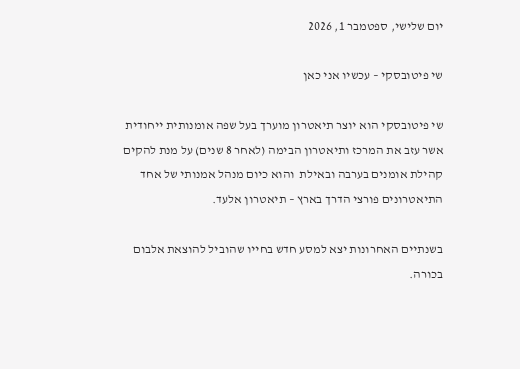יום שלישי, ספטמבר 1, 2026

שי פיטובסקי – עכשיו אני כאן

שי פיטובסקי הוא יוצר תיאטרון מוערך בעל שפה אומנותית ייחודית אשר עזב את המרכז ותיאטרון הבימה (לאחר 8 שנים) על מנת להקים קהילת אומנים בערבה ובאילת  והוא כיום מנהל אמנותי של אחד התיאטרונים פורצי הדרך בארץ – תיאטרון אלעד.

בשנתיים האחרונות יצא למסע חדש בחייו שהוביל להוצאת אלבום בכורה.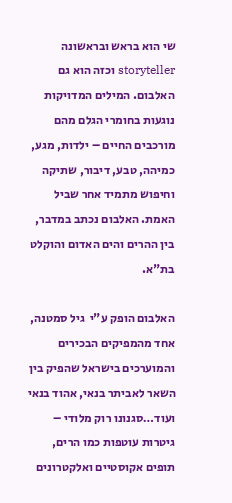שי הוא בראש ובראשונה storyteller וכזה הוא גם האלבום. המילים המדויקות נוגעות בחומרי הגלם מהם מורכבים החיים – ילדות, מגע, כמיהה, טבע, דיבור, שתיקה וחיפוש מתמיד אחר שביל האמת. האלבום נכתב במדבר, בין ההרים והים האדום והוקלט בת"א.

האלבום הופק ע"י  גיל סמטנה, אחד מהמפיקים הבכירים והמוערכים בישראל שהפיק בין השאר לאביתר בנאי, אהוד בנאי ועוד…סגנונו רוק מלודי – גיטרות עוטפות כמו הרים, תופים אקוסטיים ואלקטרונים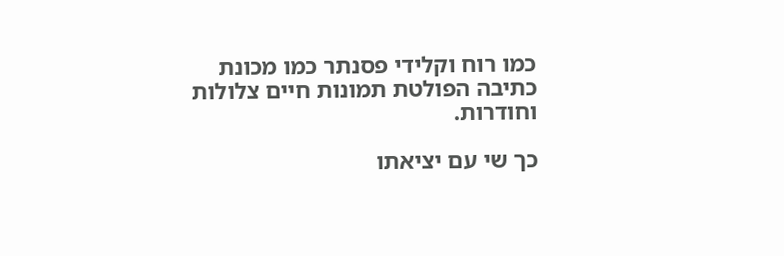כמו רוח וקלידי פסנתר כמו מכונת כתיבה הפולטת תמונות חיים צלולות וחודרות.

כך שי עם יציאתו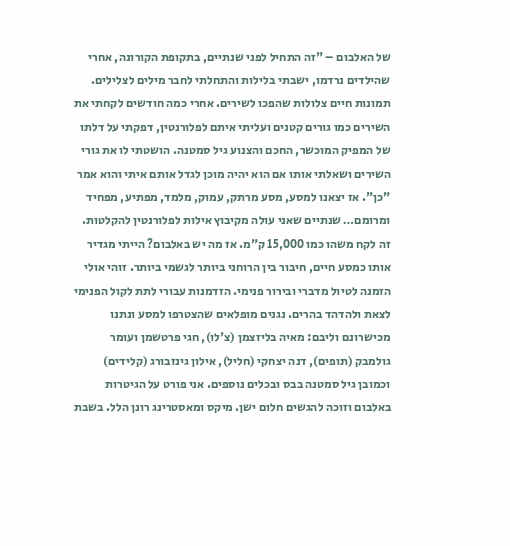של האלבום – "זה התחיל לפני שנתיים, בתקופת הקורונה, אחרי שהילדים נרדמו, ישבתי בלילות והתחלתי לחבר מילים לצלילים. תמונות חיים צלולות שהפכו לשירים. אחרי כמה חודשים לקחתי את השירים כמו גורים קטנים ועליתי איתם לפלורנטין, דפקתי על דלתו של המפיק המוכשר, החכם והצנוע גיל סמטנה. הושטתי לו את גורי השירים ושאלתי אותו אם הוא יהיה מוכן לגדל אותם איתי והוא אמר "כן". אז יצאנו למסע, מסע מרתק, עמוק, מלמד, מפתיע, מפחיד ומרומם… שנתיים שאני עולה מקיבוץ אילות לפלורנטין להקלטות. זה לקח משהו כמו 15,000 ק"מ. אז מה יש באלבום? הייתי מגדיר אותו כמסע חיים, חיבור בין הרוחני ביותר לגשמי ביותר. זוהי אולי הזמנה לטיול מדברי ובירור פנימי. הזדמנות עבורי לתת לקול הפנימי לצאת ולהדהד בהרים. נגנים מופלאים שהצטרפו למסע ונתנו מכישרונם וליבם: מאיה בליזצמן (צ'לו), חגי פרטשמן ועומר גולמבק (תופים), דנה יצחקי (חליל), אילון גינזבורג (קלידים) וכמובן גיל סמטנה בבס ובכלים נוספים. אני פורט על הגיטרות באלבום וזוכה להגשים חלום ישן. מיקס ומאסטרינג רונן הלל. בשבת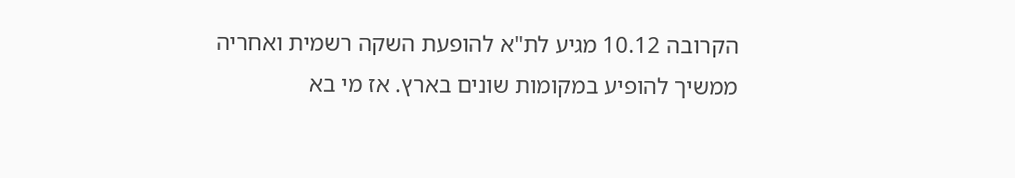הקרובה 10.12 מגיע לת"א להופעת השקה רשמית ואחריה ממשיך להופיע במקומות שונים בארץ. אז מי בא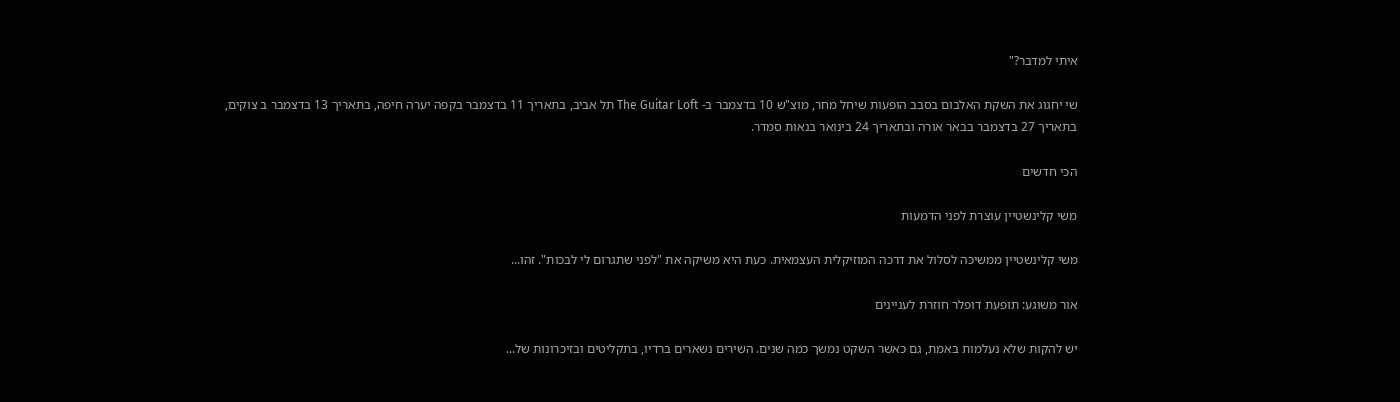איתי למדבר?"

שי יחגוג את השקת האלבום בסבב הופעות שיחל מחר, מוצ"ש 10 בדצמבר ב- The Guitar Loft תל אביב, בתאריך 11 בדצמבר בקפה יערה חיפה, בתאריך 13 בדצמבר ב צוקים, בתאריך 27 בדצמבר בבאר אורה ובתאריך 24 בינואר בנאות סמדר.

הכי חדשים

משי קלינשטיין עוצרת לפני הדמעות

משי קלינשטיין ממשיכה לסלול את דרכה המוזיקלית העצמאית. כעת היא משיקה את "לפני שתגרום לי לבכות". זהו...

אור משוגע: תופעת דופלר חוזרת לעניינים

יש להקות שלא נעלמות באמת, גם כאשר השקט נמשך כמה שנים. השירים נשארים ברדיו, בתקליטים ובזיכרונות של...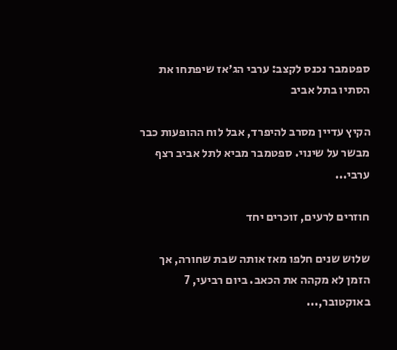ספטמבר נכנס לקצב: ערבי הג׳אז שיפתחו את הסתיו בתל אביב

הקיץ עדיין מסרב להיפרד, אבל לוח ההופעות כבר מבשר על שינוי. ספטמבר מביא לתל אביב רצף ערבי...

חוזרים לרעים, זוכרים יחד

שלוש שנים חלפו מאז אותה שבת שחורה, אך הזמן לא מקהה את הכאב. ביום רביעי, 7 באוקטובר,...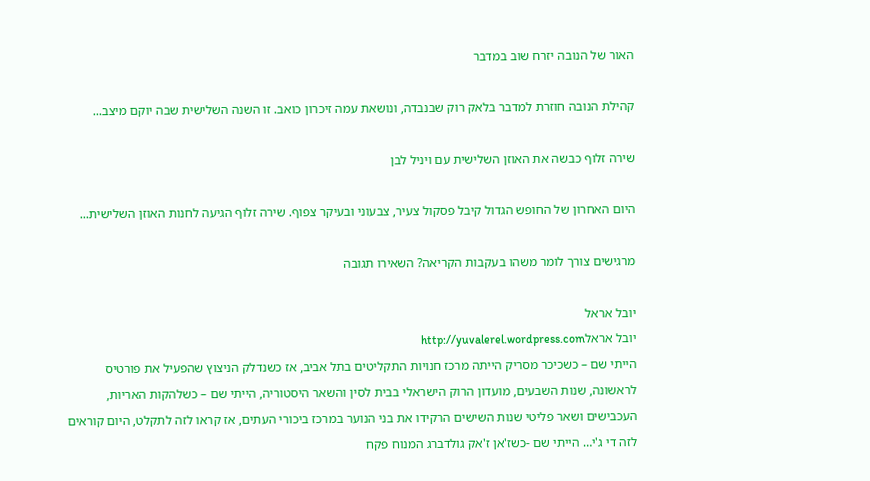האור של הנובה יזרח שוב במדבר

קהילת הנובה חוזרת למדבר בלאק רוק שבנבדה, ונושאת עמה זיכרון כואב. זו השנה השלישית שבה יוקם מיצב...

שירה זלוף כבשה את האוזן השלישית עם ויניל לבן

היום האחרון של החופש הגדול קיבל פסקול צעיר, צבעוני ובעיקר צפוף. שירה זלוף הגיעה לחנות האוזן השלישית...

מרגישים צורך לומר משהו בעקבות הקריאה? השאירו תגובה

יובל אראל
יובל אראלhttp://yuvalerel.wordpress.com
הייתי שם – כשכיכר מסריק הייתה מרכז חנויות התקליטים בתל אביב, אז כשנדלק הניצוץ שהפעיל את פורטיס לראשונה, שנות השבעים, מועדון הרוק הישראלי בבית לסין והשאר היסטוריה, הייתי שם – כשלהקות האריות, העכבישים ושאר פליטי שנות השישים הרקידו את בני הנוער במרכז ביכורי העתים, אז קראו לזה לתקלט, היום קוראים לזה די ג'י… הייתי שם -כשז'אן ז'אק גולדברג המנוח פקח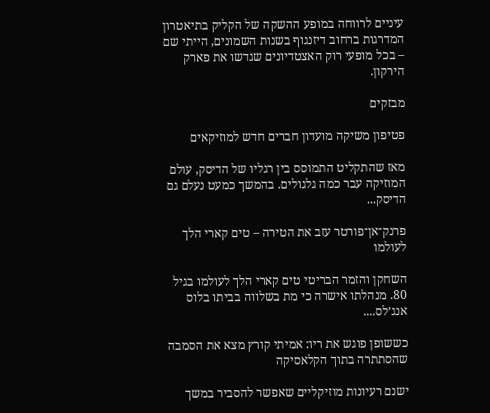עיניים לרווחה במופע ההשקה של הקליק בתיאטרון המדרגות ברחוב דיזנגוף בשנות השמונים, הייתי שם – בכל מופעי רוק האצטדיונים שגדשו את פארק הירקון.

מבזקים

פטיפון משיקה מועדון חברים חדש למוזיקאים

מאז שהתקליט התמוסס בין רגליו של הדיסק, עולם המוזיקה עבר כמה גלגולים. בהמשך כמעט נעלם גם הדיסק...

פרנק־אן־פורטר עזב את הטירה – טים קארי הלך לעולמו

השחקן והזמר הבריטי טים קארי הלך לעולמו בגיל 80. מנהלתו אישרה כי מת בשלווה בביתו בלוס אנג׳לס....

כששופן פוגש את ריו: אמיתי קורץ מצא את הסמבה שהסתתרה בתוך הקלאסיקה

ישנם רעיונות מוזיקליים שאפשר להסביר במשך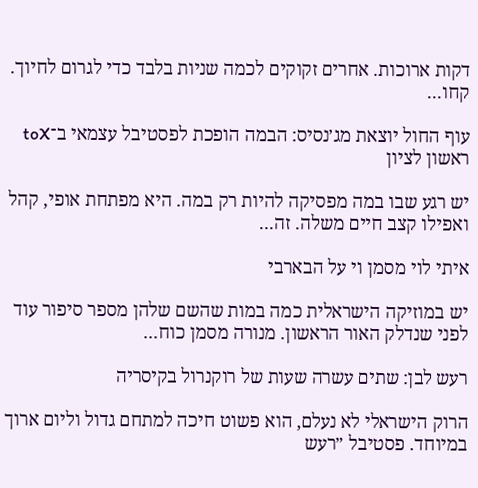דקות ארוכות. אחרים זקוקים לכמה שניות בלבד כדי לגרום לחיוך. קחו...

עוף החול יוצאת מג׳נסיס: הבמה הופכת לפסטיבל עצמאי ב־toX ראשון לציון

יש רגע שבו במה מפסיקה להיות רק במה. היא מפתחת אופי, קהל ואפילו קצב חיים משלה. זה...

איתי לוי מסמן וי על הבארבי

יש במוזיקה הישראלית כמה במות שהשם שלהן מספר סיפור עוד לפני שנדלק האור הראשון. מנורה מסמן כוח...

רעש לבן: שתים עשרה שעות של רוקנרול בקיסריה

הרוק הישראלי לא נעלם, הוא פשוט חיכה למתחם גדול וליום ארוך במיוחד. פסטיבל ״רעש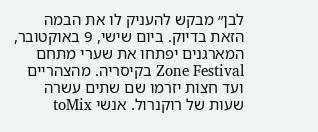לבן״ מבקש להעניק לו את הבמה הזאת בדיוק. ביום שישי, 9 באוקטובר, המארגנים יפתחו את שערי מתחם Zone Festival בקיסריה. מהצהריים ועד חצות יזרמו שם שתים עשרה שעות של רוקנרול. אנשי toMix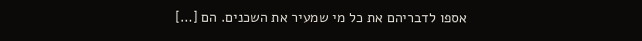אספו לדבריהם את כל מי שמעיר את השכנים. הם […]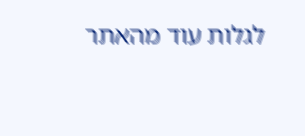לגלות עוד מהאתר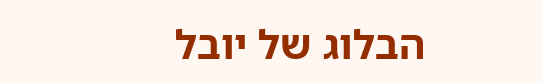הבלוג של יובל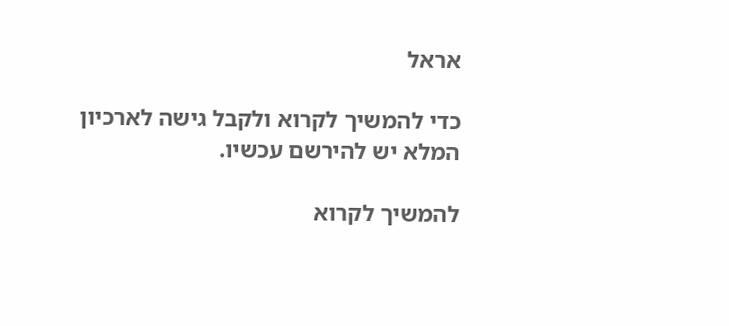אראל

כדי להמשיך לקרוא ולקבל גישה לארכיון המלא יש להירשם עכשיו.

להמשיך לקרוא